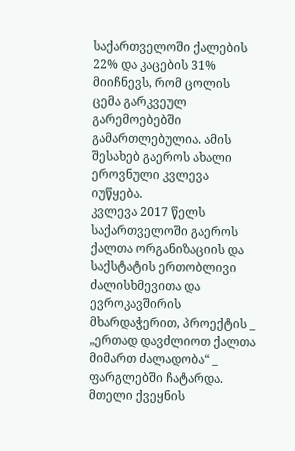საქართველოში ქალების 22% და კაცების 31% მიიჩნევს, რომ ცოლის ცემა გარკვეულ გარემოებებში გამართლებულია. ამის შესახებ გაეროს ახალი ეროვნული კვლევა იუწყება.
კვლევა 2017 წელს საქართველოში გაეროს ქალთა ორგანიზაციის და საქსტატის ერთობლივი ძალისხმევითა და ევროკავშირის მხარდაჭერით, პროექტის _ „ერთად დავძლიოთ ქალთა მიმართ ძალადობა“ _ ფარგლებში ჩატარდა.
მთელი ქვეყნის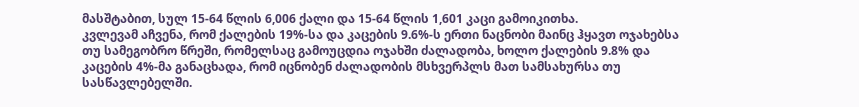მასშტაბით, სულ 15-64 წლის 6,006 ქალი და 15-64 წლის 1,601 კაცი გამოიკითხა.
კვლევამ აჩვენა, რომ ქალების 19%-სა და კაცების 9.6%-ს ერთი ნაცნობი მაინც ჰყავთ ოჯახებსა თუ სამეგობრო წრეში, რომელსაც გამოუცდია ოჯახში ძალადობა, ხოლო ქალების 9.8% და კაცების 4%-მა განაცხადა, რომ იცნობენ ძალადობის მსხვერპლს მათ სამსახურსა თუ სასწავლებელში.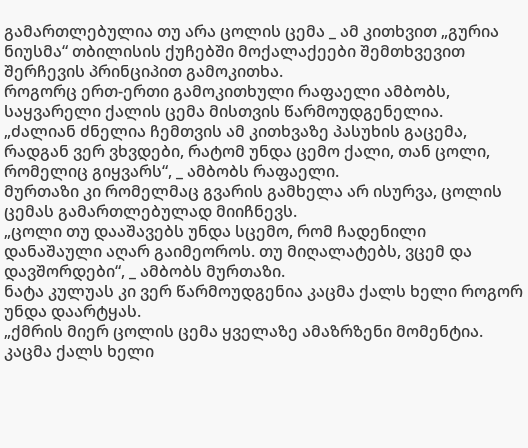გამართლებულია თუ არა ცოლის ცემა _ ამ კითხვით „გურია ნიუსმა“ თბილისის ქუჩებში მოქალაქეები შემთხვევით შერჩევის პრინციპით გამოკითხა.
როგორც ერთ-ერთი გამოკითხული რაფაელი ამბობს, საყვარელი ქალის ცემა მისთვის წარმოუდგენელია.
„ძალიან ძნელია ჩემთვის ამ კითხვაზე პასუხის გაცემა, რადგან ვერ ვხვდები, რატომ უნდა ცემო ქალი, თან ცოლი, რომელიც გიყვარს“, _ ამბობს რაფაელი.
მურთაზი კი რომელმაც გვარის გამხელა არ ისურვა, ცოლის ცემას გამართლებულად მიიჩნევს.
„ცოლი თუ დააშავებს უნდა სცემო, რომ ჩადენილი დანაშაული აღარ გაიმეოროს. თუ მიღალატებს, ვცემ და დავშორდები“, _ ამბობს მურთაზი.
ნატა კულუას კი ვერ წარმოუდგენია კაცმა ქალს ხელი როგორ უნდა დაარტყას.
„ქმრის მიერ ცოლის ცემა ყველაზე ამაზრზენი მომენტია. კაცმა ქალს ხელი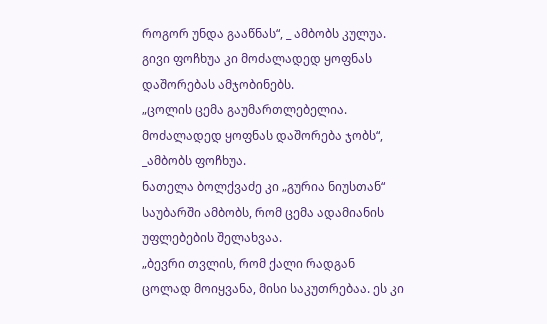როგორ უნდა გააწნას“, _ ამბობს კულუა.
გივი ფოჩხუა კი მოძალადედ ყოფნას დაშორებას ამჯობინებს.
„ცოლის ცემა გაუმართლებელია. მოძალადედ ყოფნას დაშორება ჯობს“, _ამბობს ფოჩხუა.
ნათელა ბოლქვაძე კი „გურია ნიუსთან“ საუბარში ამბობს, რომ ცემა ადამიანის უფლებების შელახვაა.
„ბევრი თვლის, რომ ქალი რადგან ცოლად მოიყვანა, მისი საკუთრებაა. ეს კი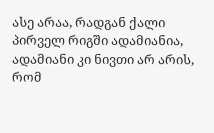ასე არაა, რადგან ქალი პირველ რიგში ადამიანია, ადამიანი კი ნივთი არ არის, რომ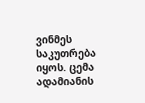ვინმეს საკუთრება იყოს. ცემა ადამიანის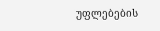უფლებების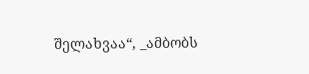შელახვაა“, _ამბობს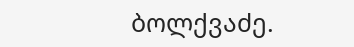ბოლქვაძე.